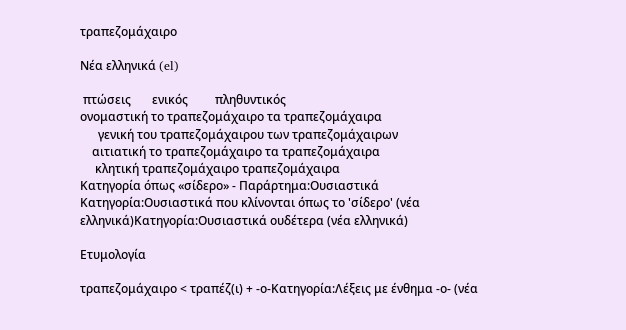τραπεζομάχαιρο

Νέα ελληνικά (el)

 πτώσεις       ενικός         πληθυντικός
ονομαστική το τραπεζομάχαιρο τα τραπεζομάχαιρα
      γενική του τραπεζομάχαιρου των τραπεζομάχαιρων
    αιτιατική το τραπεζομάχαιρο τα τραπεζομάχαιρα
     κλητική τραπεζομάχαιρο τραπεζομάχαιρα
Κατηγορία όπως «σίδερο» - Παράρτημα:Ουσιαστικά
Κατηγορία:Ουσιαστικά που κλίνονται όπως το 'σίδερο' (νέα ελληνικά)Κατηγορία:Ουσιαστικά ουδέτερα (νέα ελληνικά)

Ετυμολογία

τραπεζομάχαιρο < τραπέζ(ι) + -ο-Κατηγορία:Λέξεις με ένθημα -ο- (νέα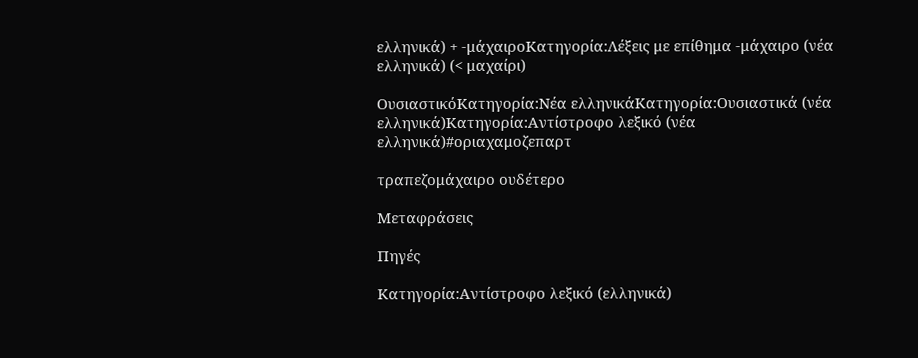ελληνικά) + -μάχαιροΚατηγορία:Λέξεις με επίθημα -μάχαιρο (νέα ελληνικά) (< μαχαίρι)

ΟυσιαστικόΚατηγορία:Νέα ελληνικάΚατηγορία:Ουσιαστικά (νέα ελληνικά)Κατηγορία:Αντίστροφο λεξικό (νέα ελληνικά)#οριαχαμοζεπαρτ

τραπεζομάχαιρο ουδέτερο

Μεταφράσεις

Πηγές

Κατηγορία:Αντίστροφο λεξικό (ελληνικά)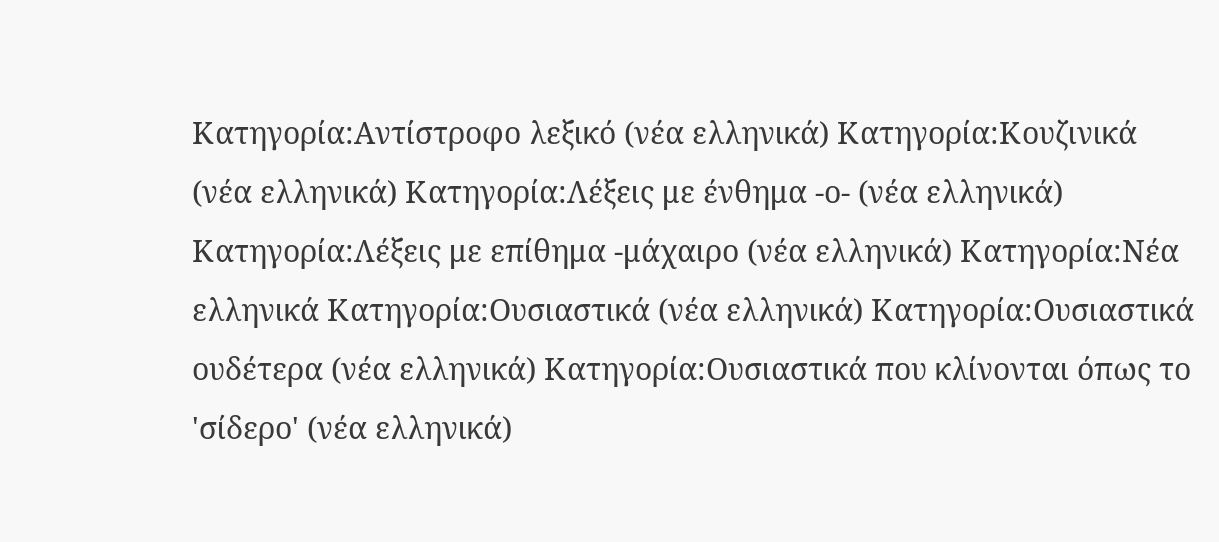Κατηγορία:Αντίστροφο λεξικό (νέα ελληνικά) Κατηγορία:Κουζινικά (νέα ελληνικά) Κατηγορία:Λέξεις με ένθημα -ο- (νέα ελληνικά) Κατηγορία:Λέξεις με επίθημα -μάχαιρο (νέα ελληνικά) Κατηγορία:Νέα ελληνικά Κατηγορία:Ουσιαστικά (νέα ελληνικά) Κατηγορία:Ουσιαστικά ουδέτερα (νέα ελληνικά) Κατηγορία:Ουσιαστικά που κλίνονται όπως το 'σίδερο' (νέα ελληνικά)